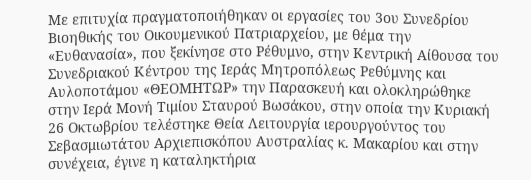Με επιτυχία πραγματοποιήθηκαν οι εργασίες του 3ου Συνεδρίου Βιοηθικής του Οικουμενικού Πατριαρχείου, με θέμα την «Ευθανασία», που ξεκίνησε στο Ρέθυμνο, στην Κεντρική Αίθουσα του Συνεδριακού Κέντρου της Ιεράς Μητροπόλεως Ρεθύμνης και Αυλοποτάμου «ΘΕΟΜΗΤΩΡ» την Παρασκευή και ολοκληρώθηκε στην Ιερά Μονή Τιμίου Σταυρού Βωσάκου, στην οποία την Κυριακή 26 Οκτωβρίου τελέστηκε Θεία Λειτουργία ιερουργούντος του Σεβασμιωτάτου Αρχιεπισκόπου Αυστραλίας κ. Μακαρίου και στην συνέχεια, έγινε η καταληκτήρια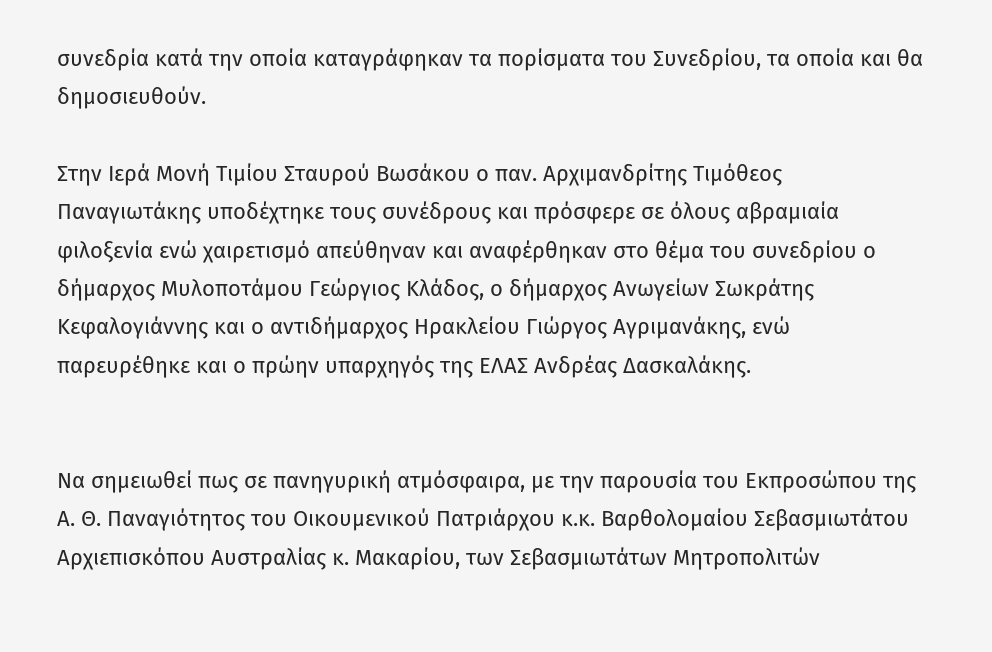συνεδρία κατά την οποία καταγράφηκαν τα πορίσματα του Συνεδρίου, τα οποία και θα δημοσιευθούν.

Στην Ιερά Μονή Τιμίου Σταυρού Βωσάκου ο παν. Αρχιμανδρίτης Τιμόθεος Παναγιωτάκης υποδέχτηκε τους συνέδρους και πρόσφερε σε όλους αβραμιαία φιλοξενία ενώ χαιρετισμό απεύθηναν και αναφέρθηκαν στο θέμα του συνεδρίου ο δήμαρχος Μυλοποτάμου Γεώργιος Κλάδος, ο δήμαρχος Ανωγείων Σωκράτης Κεφαλογιάννης και ο αντιδήμαρχος Ηρακλείου Γιώργος Αγριμανάκης, ενώ παρευρέθηκε και ο πρώην υπαρχηγός της ΕΛΑΣ Ανδρέας Δασκαλάκης.


Να σημειωθεί πως σε πανηγυρική ατμόσφαιρα, με την παρουσία του Εκπροσώπου της Α. Θ. Παναγιότητος του Οικουμενικού Πατριάρχου κ.κ. Βαρθολομαίου Σεβασμιωτάτου Αρχιεπισκόπου Αυστραλίας κ. Μακαρίου, των Σεβασμιωτάτων Μητροπολιτών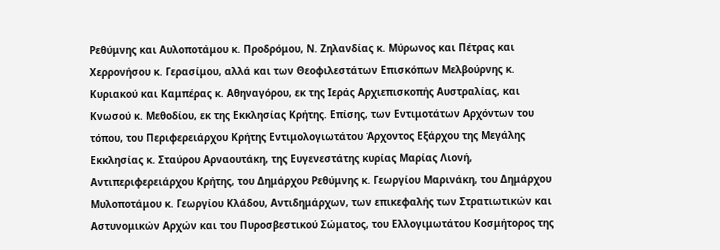Ρεθύμνης και Αυλοποτάμου κ. Προδρόμου, Ν. Ζηλανδίας κ. Μύρωνος και Πέτρας και Χερρονήσου κ. Γερασίμου, αλλά και των Θεοφιλεστάτων Επισκόπων Μελβούρνης κ. Κυριακού και Καμπέρας κ. Αθηναγόρου, εκ της Ιεράς Αρχιεπισκοπής Αυστραλίας, και Κνωσού κ. Μεθοδίου, εκ της Εκκλησίας Κρήτης. Επίσης, των Εντιμοτάτων Αρχόντων του τόπου, του Περιφερειάρχου Κρήτης Εντιμολογιωτάτου Άρχοντος Εξάρχου της Μεγάλης Εκκλησίας κ. Σταύρου Αρναουτάκη, της Ευγενεστάτης κυρίας Μαρίας Λιονή, Αντιπεριφερειάρχου Κρήτης, του Δημάρχου Ρεθύμνης κ. Γεωργίου Μαρινάκη, του Δημάρχου Μυλοποτάμου κ. Γεωργίου Κλάδου, Αντιδημάρχων, των επικεφαλής των Στρατιωτικών και Αστυνομικών Αρχών και του Πυροσβεστικού Σώματος, του Ελλογιμωτάτου Κοσμήτορος της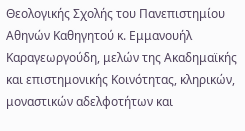Θεολογικής Σχολής του Πανεπιστημίου Αθηνών Καθηγητού κ. Εμμανουήλ Καραγεωργούδη, μελών της Ακαδημαϊκής και επιστημονικής Κοινότητας, κληρικών, μοναστικών αδελφοτήτων και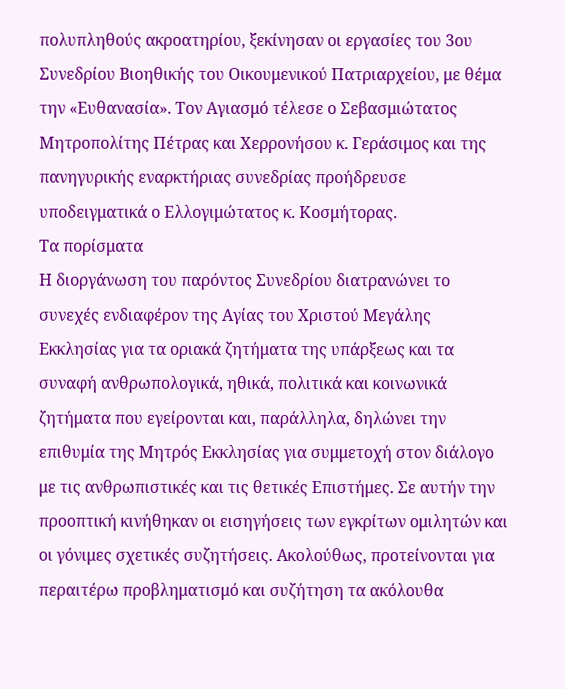πολυπληθούς ακροατηρίου, ξεκίνησαν οι εργασίες του 3ου Συνεδρίου Βιοηθικής του Οικουμενικού Πατριαρχείου, με θέμα την «Ευθανασία». Τον Αγιασμό τέλεσε ο Σεβασμιώτατος Μητροπολίτης Πέτρας και Χερρονήσου κ. Γεράσιμος και της πανηγυρικής εναρκτήριας συνεδρίας προήδρευσε υποδειγματικά ο Ελλογιμώτατος κ. Κοσμήτορας.
Τα πορίσματα
Η διοργάνωση του παρόντος Συνεδρίου διατρανώνει το συνεχές ενδιαφέρον της Αγίας του Χριστού Μεγάλης Εκκλησίας για τα οριακά ζητήματα της υπάρξεως και τα συναφή ανθρωπολογικά, ηθικά, πολιτικά και κοινωνικά ζητήματα που εγείρονται και, παράλληλα, δηλώνει την επιθυμία της Μητρός Εκκλησίας για συμμετοχή στον διάλογο με τις ανθρωπιστικές και τις θετικές Επιστήμες. Σε αυτήν την προοπτική κινήθηκαν οι εισηγήσεις των εγκρίτων ομιλητών και οι γόνιμες σχετικές συζητήσεις. Ακολούθως, προτείνονται για περαιτέρω προβληματισμό και συζήτηση τα ακόλουθα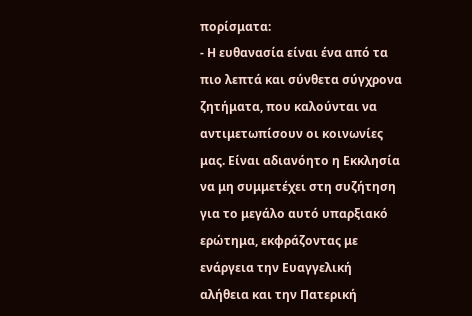πορίσματα:
- Η ευθανασία είναι ένα από τα πιο λεπτά και σύνθετα σύγχρονα ζητήματα, που καλούνται να αντιμετωπίσουν οι κοινωνίες μας. Είναι αδιανόητο η Εκκλησία να μη συμμετέχει στη συζήτηση για το μεγάλο αυτό υπαρξιακό ερώτημα, εκφράζοντας με ενάργεια την Ευαγγελική αλήθεια και την Πατερική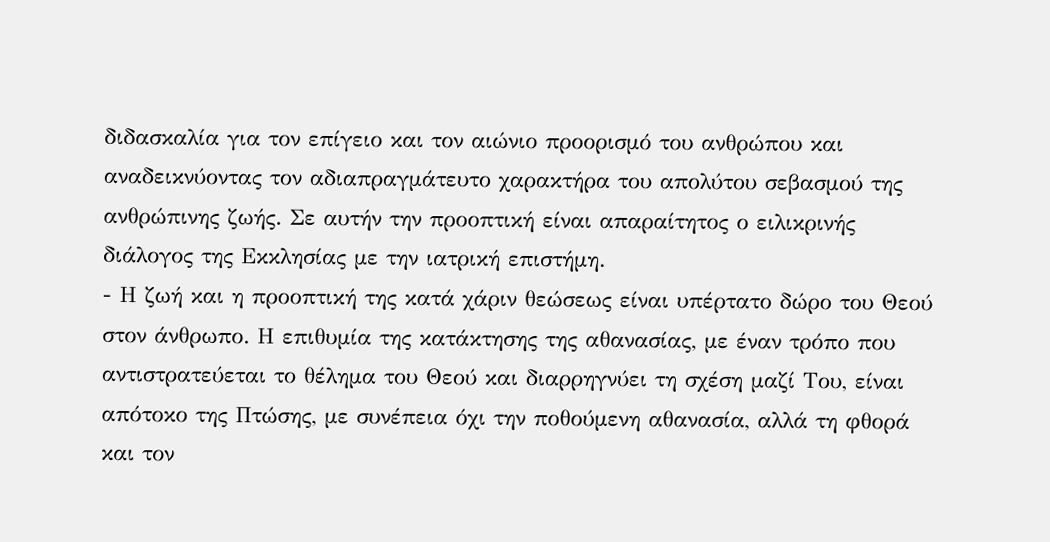διδασκαλία για τον επίγειο και τον αιώνιο προορισμό του ανθρώπου και αναδεικνύοντας τον αδιαπραγμάτευτο χαρακτήρα του απολύτου σεβασμού της ανθρώπινης ζωής. Σε αυτήν την προοπτική είναι απαραίτητος ο ειλικρινής διάλογος της Εκκλησίας με την ιατρική επιστήμη.
- Η ζωή και η προοπτική της κατά χάριν θεώσεως είναι υπέρτατο δώρο του Θεού στον άνθρωπο. Η επιθυμία της κατάκτησης της αθανασίας, με έναν τρόπο που αντιστρατεύεται το θέλημα του Θεού και διαρρηγνύει τη σχέση μαζί Του, είναι απότοκο της Πτώσης, με συνέπεια όχι την ποθούμενη αθανασία, αλλά τη φθορά και τον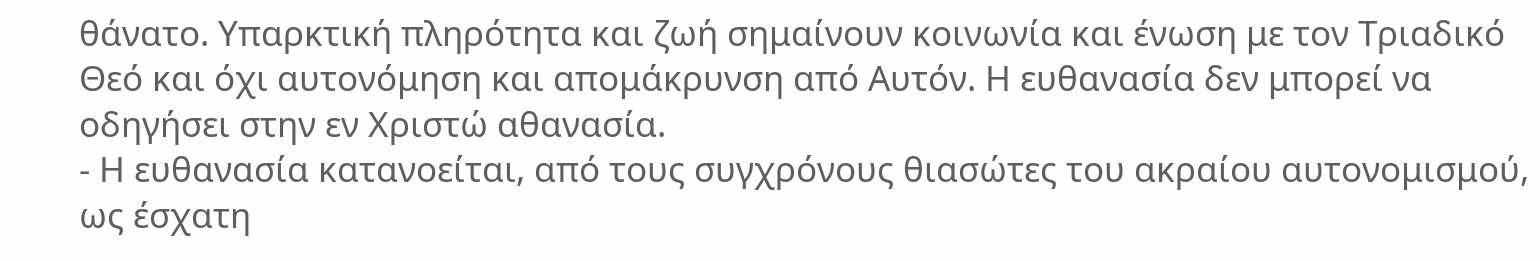θάνατο. Υπαρκτική πληρότητα και ζωή σημαίνουν κοινωνία και ένωση με τον Τριαδικό Θεό και όχι αυτονόμηση και απομάκρυνση από Αυτόν. Η ευθανασία δεν μπορεί να οδηγήσει στην εν Χριστώ αθανασία.
- Η ευθανασία κατανοείται, από τους συγχρόνους θιασώτες του ακραίου αυτονομισμού, ως έσχατη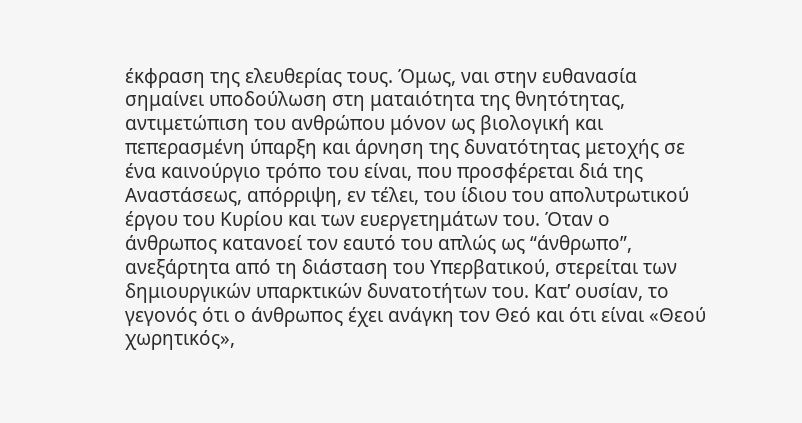έκφραση της ελευθερίας τους. Όμως, ναι στην ευθανασία σημαίνει υποδούλωση στη ματαιότητα της θνητότητας, αντιμετώπιση του ανθρώπου μόνον ως βιολογική και πεπερασμένη ύπαρξη και άρνηση της δυνατότητας μετοχής σε ένα καινούργιο τρόπο του είναι, που προσφέρεται διά της Αναστάσεως, απόρριψη, εν τέλει, του ίδιου του απολυτρωτικού έργου του Κυρίου και των ευεργετημάτων του. Όταν ο άνθρωπος κατανοεί τον εαυτό του απλώς ως “άνθρωπο”, ανεξάρτητα από τη διάσταση του Υπερβατικού, στερείται των δημιουργικών υπαρκτικών δυνατοτήτων του. Κατ’ ουσίαν, το γεγονός ότι ο άνθρωπος έχει ανάγκη τον Θεό και ότι είναι «Θεού χωρητικός»,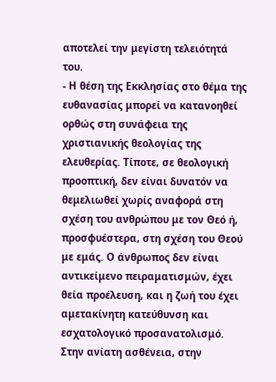αποτελεί την μεγίστη τελειότητά του.
- Η θέση της Εκκλησίας στο θέμα της ευθανασίας μπορεί να κατανοηθεί ορθώς στη συνάφεια της χριστιανικής θεολογίας της ελευθερίας. Τίποτε, σε θεολογική προοπτική, δεν είναι δυνατόν να θεμελιωθεί χωρίς αναφορά στη σχέση του ανθρώπου με τον Θεό ή, προσφυέστερα, στη σχέση του Θεού με εμάς. Ο άνθρωπος δεν είναι αντικείμενο πειραματισμών, έχει θεία προέλευση, και η ζωή του έχει αμετακίνητη κατεύθυνση και εσχατολογικό προσανατολισμό. Στην ανίατη ασθένεια, στην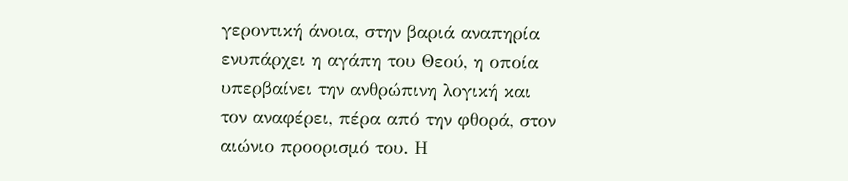γεροντική άνοια, στην βαριά αναπηρία ενυπάρχει η αγάπη του Θεού, η οποία υπερβαίνει την ανθρώπινη λογική και τον αναφέρει, πέρα από την φθορά, στον αιώνιο προορισμό του. Η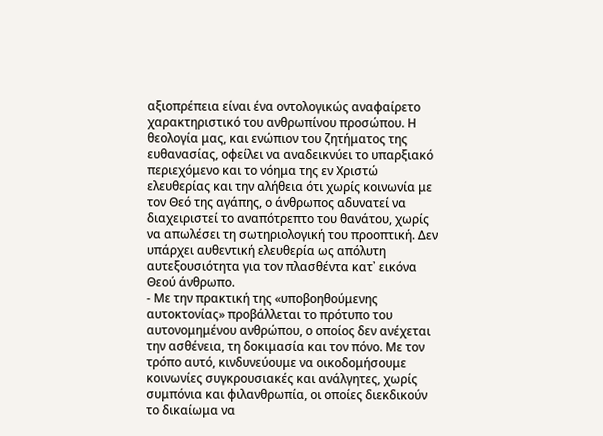αξιοπρέπεια είναι ένα οντολογικώς αναφαίρετο χαρακτηριστικό του ανθρωπίνου προσώπου. Η θεολογία μας, και ενώπιον του ζητήματος της ευθανασίας, οφείλει να αναδεικνύει το υπαρξιακό περιεχόμενο και το νόημα της εν Χριστώ ελευθερίας και την αλήθεια ότι χωρίς κοινωνία με τον Θεό της αγάπης, ο άνθρωπος αδυνατεί να διαχειριστεί το αναπότρεπτο του θανάτου, χωρίς να απωλέσει τη σωτηριολογική του προοπτική. Δεν υπάρχει αυθεντική ελευθερία ως απόλυτη αυτεξουσιότητα για τον πλασθέντα κατ᾽ εικόνα Θεού άνθρωπο.
- Με την πρακτική της «υποβοηθούμενης αυτοκτονίας» προβάλλεται το πρότυπο του αυτονομημένου ανθρώπου, ο οποίος δεν ανέχεται την ασθένεια, τη δοκιμασία και τον πόνο. Με τον τρόπο αυτό, κινδυνεύουμε να οικοδομήσουμε κοινωνίες συγκρουσιακές και ανάλγητες, χωρίς συμπόνια και φιλανθρωπία, οι οποίες διεκδικούν το δικαίωμα να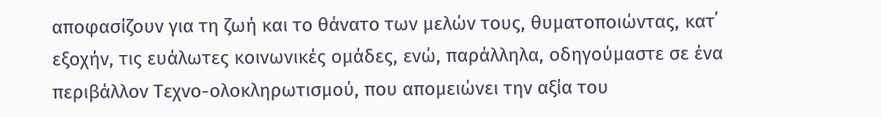αποφασίζουν για τη ζωή και το θάνατο των μελών τους, θυματοποιώντας, κατ᾽ εξοχήν, τις ευάλωτες κοινωνικές ομάδες, ενώ, παράλληλα, οδηγούμαστε σε ένα περιβάλλον Τεχνο-ολοκληρωτισμού, που απομειώνει την αξία του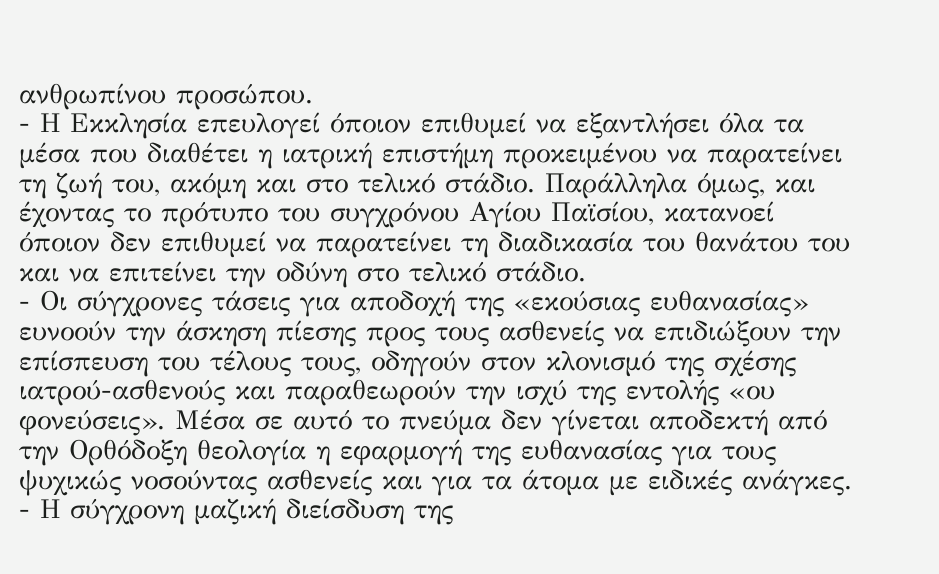ανθρωπίνου προσώπου.
- Η Εκκλησία επευλογεί όποιον επιθυμεί να εξαντλήσει όλα τα μέσα που διαθέτει η ιατρική επιστήμη προκειμένου να παρατείνει τη ζωή του, ακόμη και στο τελικό στάδιο. Παράλληλα όμως, και έχοντας το πρότυπο του συγχρόνου Αγίου Παϊσίου, κατανοεί όποιον δεν επιθυμεί να παρατείνει τη διαδικασία του θανάτου του και να επιτείνει την οδύνη στο τελικό στάδιο.
- Οι σύγχρονες τάσεις για αποδοχή της «εκούσιας ευθανασίας» ευνοούν την άσκηση πίεσης προς τους ασθενείς να επιδιώξουν την επίσπευση του τέλους τους, οδηγούν στον κλονισμό της σχέσης ιατρού-ασθενούς και παραθεωρούν την ισχύ της εντολής «ου φονεύσεις». Μέσα σε αυτό το πνεύμα δεν γίνεται αποδεκτή από την Ορθόδοξη θεολογία η εφαρμογή της ευθανασίας για τους ψυχικώς νοσούντας ασθενείς και για τα άτομα με ειδικές ανάγκες.
- Η σύγχρονη μαζική διείσδυση της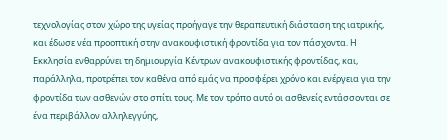τεχνολογίας στον χώρο της υγείας προήγαγε την θεραπευτική διάσταση της ιατρικής, και έδωσε νέα προοπτική στην ανακουφιστική φροντίδα για τον πάσχοντα. Η Εκκλησία ενθαρρύνει τη δημιουργία Κέντρων ανακουφιστικής φροντίδας, και, παράλληλα, προτρέπει τον καθένα από εμάς να προσφέρει χρόνο και ενέργεια για την φροντίδα των ασθενών στο σπίτι τους. Με τον τρόπο αυτό οι ασθενείς εντάσσονται σε ένα περιβάλλον αλληλεγγύης,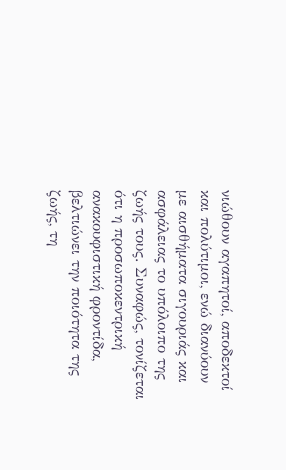νιώθουν αγαπητοί, αποδεκτοί και πολύτιμοι, ενώ διανύουν με αισθήματα σιγουριάς και ασφάλειας το υπόλοιπο της ζωής τους. Συναφώς, τονίζεται ότι η προσωποκεντρική ανακουφιστική φροντίδα, βελτιώνει την ποιότητα της ζωής, τη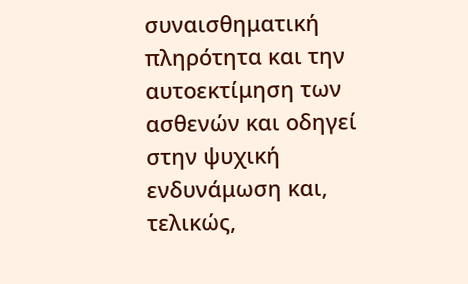συναισθηματική πληρότητα και την αυτοεκτίμηση των ασθενών και οδηγεί στην ψυχική ενδυνάμωση και, τελικώς,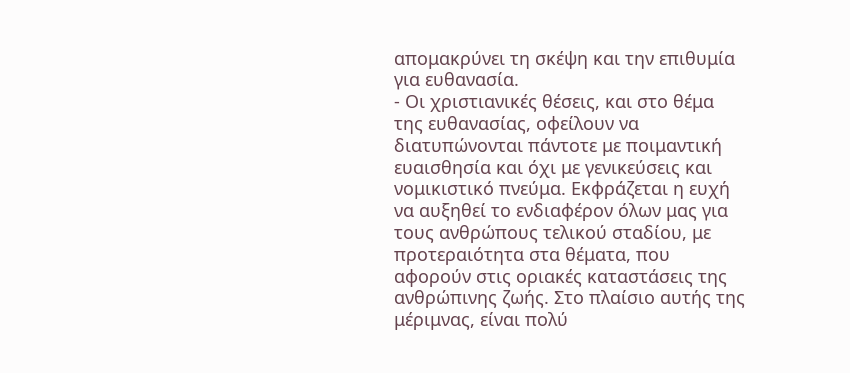απομακρύνει τη σκέψη και την επιθυμία για ευθανασία.
- Οι χριστιανικές θέσεις, και στο θέμα της ευθανασίας, οφείλουν να διατυπώνονται πάντοτε με ποιμαντική ευαισθησία και όχι με γενικεύσεις και νομικιστικό πνεύμα. Εκφράζεται η ευχή να αυξηθεί το ενδιαφέρον όλων μας για τους ανθρώπους τελικού σταδίου, με προτεραιότητα στα θέματα, που αφορούν στις οριακές καταστάσεις της ανθρώπινης ζωής. Στο πλαίσιο αυτής της μέριμνας, είναι πολύ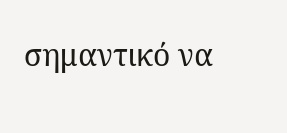σημαντικό να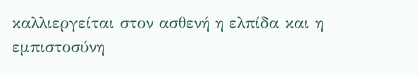καλλιεργείται στον ασθενή η ελπίδα και η εμπιστοσύνη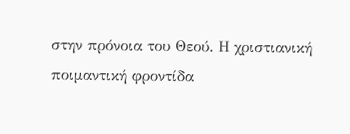στην πρόνοια του Θεού. Η χριστιανική ποιμαντική φροντίδα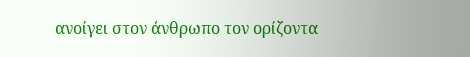ανοίγει στον άνθρωπο τον ορίζοντα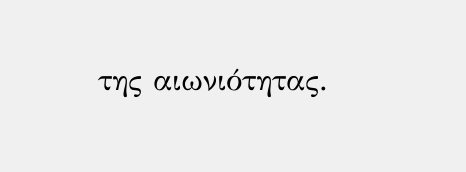της αιωνιότητας.